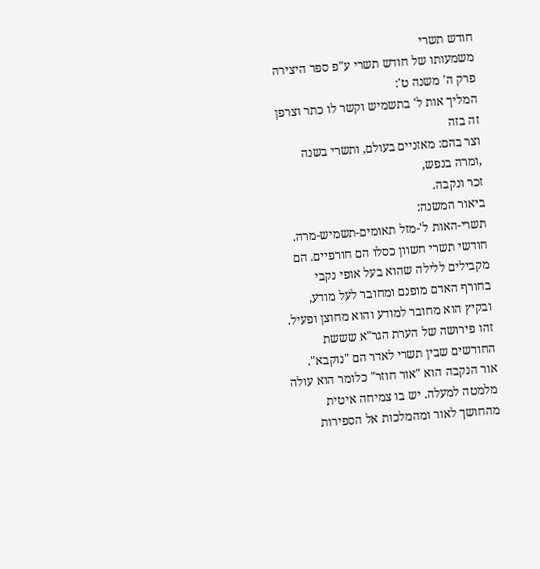חודש תשרי
משמעותו של חודש תשרי ע"פ ספר היצירה
פרק ה' משנה ט':
המליך אות ל' בתשמיש וקשר לו כתר וצרפן זה בזה
וצר בהם: מאזניים בעולם, ותשרי בשנה ,ומרה בנפש,
זכר ונקבה.
ביאור המשנה:
תשרי-האות ל'-מזל תאומים-תשמיש-מרה.
חודשי תשרי חשוון כסלו הם חורפיים. הם מקבילים ללילה שהוא בעל אופי נקבי בחורף האדם מופנם ומחובר לעל מודע, ובקיץ הוא מחובר למודע והוא מחוצן ופעיל. זהו פירושה של הערת הגר"א שששת החודשים שבין תשרי לאדר הם "נוקבא".
אור הנקבה הוא "אור חוזר" כלומר הוא עולה מלמטה למעלה. יש בו צמיחה איטית מהחושך לאור ומהמלכות אל הספירות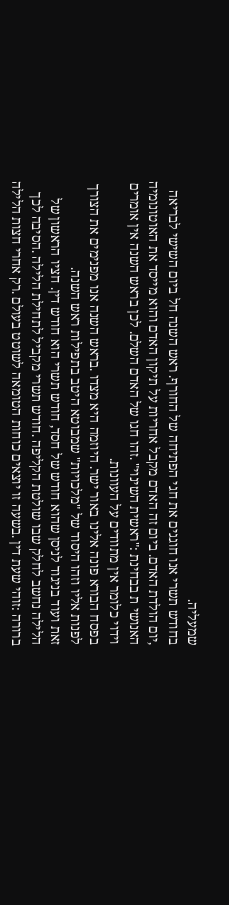שמעליה.
בחודש תשרי אנו חוגגים את חגי הפתיחה של החורף. ראש השנה חל ביום השישי לבריאה ,יום הולדת האדם. ביום זה האדם מקבל אחריות על תיקון האדם והוא מייסד את האוטונומיה האנושי ת בבחינת :"ראשית השינוי" .זהו חגו של האדם השלם. לכן בראש השנה אין אומרים וידוי כלומר אין מתוודים על העוונות.
בפסח הבורא פונה אלינו באור ישר. היוזמה היא מצדו .בראש השנה אנו מפנימים את הצורך לפנות אליו וזהו היסוד של "מלכויות" שמבוטא היטב בתפילות ראש השנה.
זאת ועוד בניגוד לניסן שהוא חודש של חסד, חודש תשרי הוא חודש דין. חציו הראשון של הלילה נחשב לחלק שבו שולטת הקליפה .חודש תשרי מקביל לתחילת הלילה .הסיבה לכך ברורה :זוהי שעת דין .בשעה זו יוצאים כוחות הטומאה לשוטט בעולם .רק אחרי חצות הלילה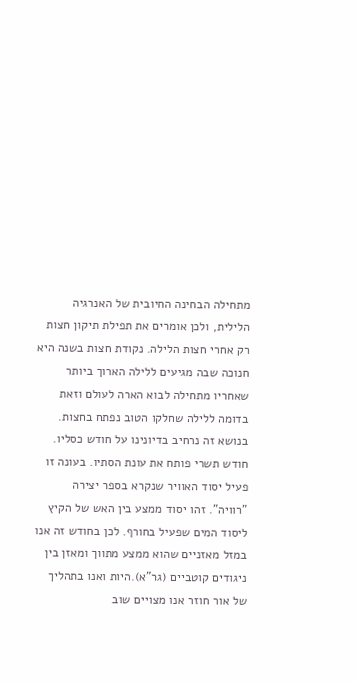מתחילה הבחינה החיובית של האנרגיה הלילית, ולכן אומרים את תפילת תיקון חצות רק אחרי חצות הלילה. נקודת חצות בשנה היא חנוכה שבה מגיעים ללילה הארוך ביותר שאחריו מתחילה לבוא הארה לעולם וזאת בדומה ללילה שחלקו הטוב נפתח בחצות. בנושא זה נרחיב בדיונינו על חודש כסליו. חודש תשרי פותח את עונת הסתיו. בעונה זו פעיל יסוד האוויר שנקרא בספר יצירה "רוויה". זהו יסוד ממצע בין האש של הקיץ ליסוד המים שפעיל בחורף. לכן בחודש זה אנו במזל מאזניים שהוא ממצע מתווך ומאזן בין ניגודים קוטביים (גר"א).היות ואנו בתהליך של אור חוזר אנו מצויים שוב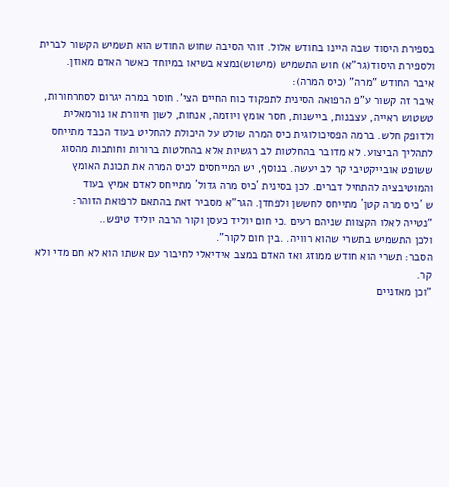בספירת היסוד שבה היינו בחודש אלול. זוהי הסיבה שחוש החודש הוא תשמיש הקשור לברית ולספירת היסוד(גר"א) חוש התשמיש (מישוש)נמצא בשיאו במיוחד כאשר האדם מאוזן.
איבר החודש "מרה" (כיס המרה):
איבר זה קשור ע"פ הרפואה הסינית לתפקוד כוח החיים הצי'. חוסר במרה יגרום לסחרחורות, טשטוש ראייה, עצבנות, ביישנות, חסר אומץ ויוזמה, אנחות, לשון חיוורת או נורמאלית ולדופק חלש. ברמה הפסיכולוגית כיס המרה שולט על היכולת להחליט בעוד הכבד מתייחס לתהליך הביצוע. לא מדובר בהחלטות לב רגשיות אלא בהחלטות ברורות וחותכות מהסוג ששופט אובייקטיבי קר לב יעשה. בנוסף, יש המייחסים לכיס המרה את תכונת האומץ והמוטיבציה להתחיל דברים. לכן בסינית ´כיס מרה גדול´ מתייחס לאדם אמיץ בעוד
ש ´כיס מרה קטן´ מתייחס לחששן ולפחדן. הגר"א מסביר זאת בהתאם לרפואת הזוהר:
"נטייה לאלו הקצוות שניהם רעים .כי חום יוליד כעסן וקור הרבה יוליד טיפש..
ולכן התשמיש בתשרי שהוא רוויה. .בין חום לקור".
הסבר: תשרי הוא חודש ממוזג ואז האדם במצב אידיאלי לחיבור עם אשתו הוא לא חם מדי ולא קר.
"וכן מאזניים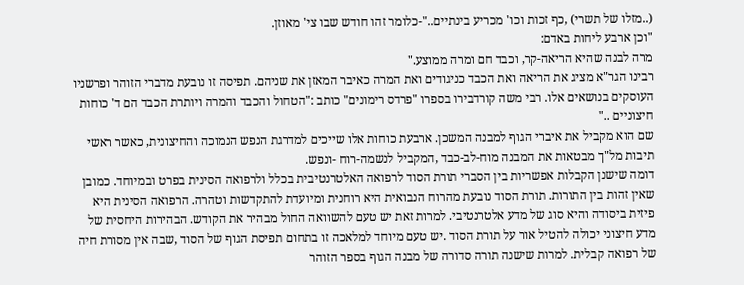(..מזלו של תשרי) ,כף זכות וכו' מכריע בינתיים.."-כלומר זהו חודש שבו צי' מאוזן.
"וכן ארבע ליחות באדם:
מרה לבנה שהיא הריאה-קר, וכבד חם ומרה ממוצע."
רבינו הגר"א מציג את הריאה ואת הכבד כניגודים ואת המרה כאיבר המאזן את שניהם. תפיסה זו נובעת מדברי הזוהר ופרשניו העוסקים בנושאים אלו. רבי משה קורדבירו בספרו "פרדס רימונים" כותב :"הטחול והכבד והמרה ויותרת הכבד הם ד' כוחות חיצוניים .."
שם הוא מקביל את איברי הגוף למבנה המשכן. ארבעת כוחות אלו שייכים למדרגת הנפש הנמוכה והחיצונית, כאשר ראשי תיבות מל"ך מבטאות את המבנה מוח-לב-כבד ,המקביל לנשמה-רוח -ונפש.
דומה שישנן הקבלות אפשריות בין הסברי תורת הסוד לרפואה האלטרנטיבית בכלל ולרפואה הסינית בפרט ובמיוחד. כמובן שאין זהות בין התורות. תורת הסוד נובעת מהרוח הנבואית היא רוחנית ומיועדת להתקדשות וטהרה. הרפואה הסינית היא פיזית ביסודה והיא סוג של מדע אלטרנטיבי. למרות זאת יש טעם להשוואה החול מבהיר את הקודש. הבהירות היחסית של מדע חיצוני יכולה להטיל אור על תורת הסוד .יש טעם מיוחד למלאכה זו בתחום תפיסת הגוף של הסוד ,שבה אין מסורת חיה של רפואה קבלית. למרות שישנה תורה סדורה של מבנה הגוף בספר הזוהר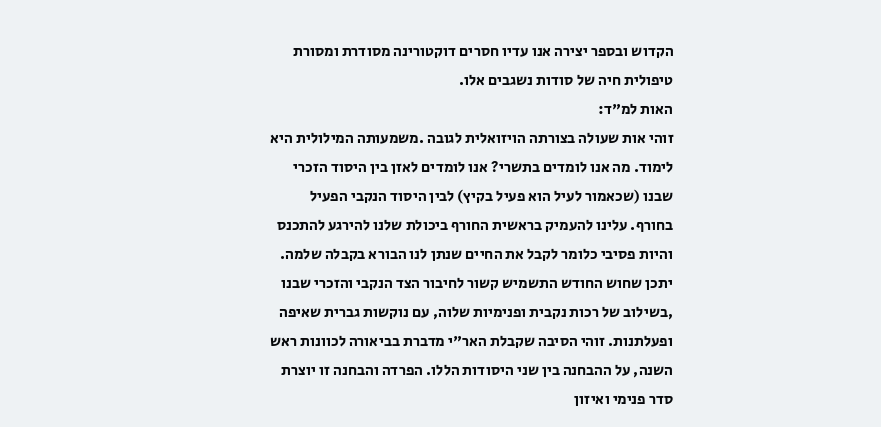הקדוש ובספר יצירה אנו עדיו חסרים דוקטורינה מסודרת ומסורת טיפולית חיה של סודות נשגבים אלו.
האות למ"ד:
זוהי אות שעולה בצורתה הויזואלית לגובה .משמעותה המילולית היא לימוד. מה אנו לומדים בתשרי? אנו לומדים לאזן בין היסוד הזכרי שבנו (שכאמור לעיל הוא פעיל בקיץ) לבין היסוד הנקבי הפעיל בחורף. עלינו להעמיק בראשית החורף ביכולת שלנו להירגע להתכנס והיות פסיבי כלומר לקבל את החיים שנתן לנו הבורא בקבלה שלמה.
יתכן שחוש החודש התשמיש קשור לחיבור הצד הנקבי והזכרי שבנו ,בשילוב של רכות נקבית ופנימיות שלוה, עם נוקשות גברית שאיפה ופעלתנות. זוהי הסיבה שקבלת האר"י מדברת בביאורה לכוונות ראש השנה, על ההבחנה בין שני היסודות הללו. הפרדה והבחנה זו יוצרת סדר פנימי ואיזון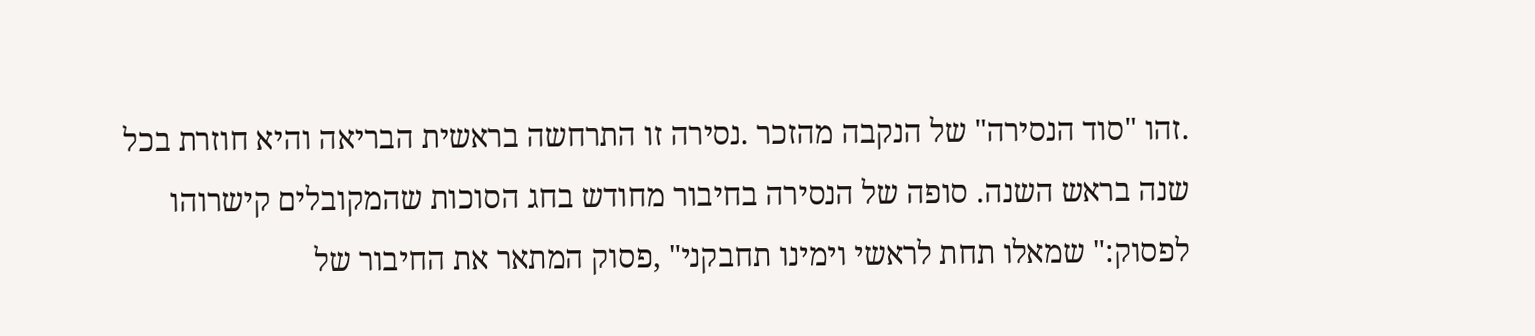.זהו "סוד הנסירה" של הנקבה מהזכר .נסירה זו התרחשה בראשית הבריאה והיא חוזרת בכל שנה בראש השנה. סופה של הנסירה בחיבור מחודש בחג הסוכות שהמקובלים קישרוהו לפסוק:" שמאלו תחת לראשי וימינו תחבקני" ,פסוק המתאר את החיבור של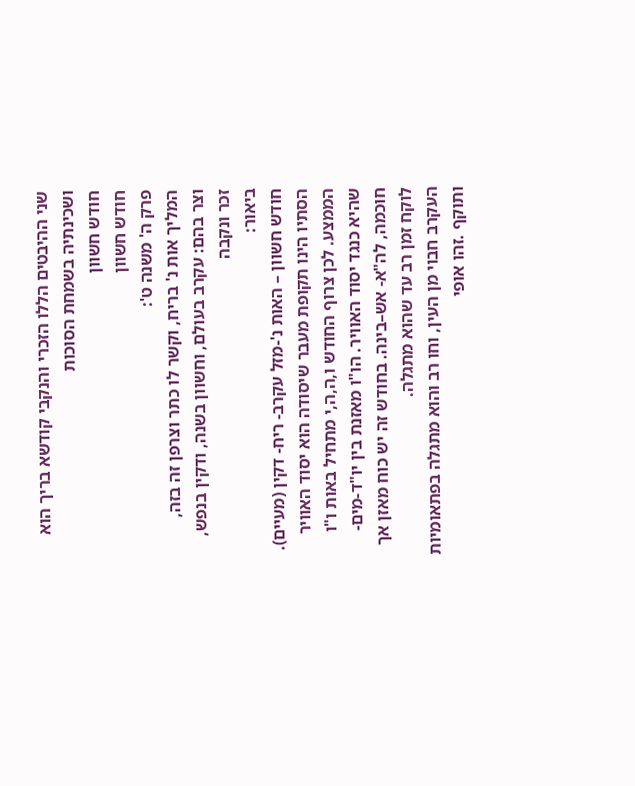שני ההיבטים הללו הזכרי והנקבי קודשא בריך הוא ושכינתיה בשמחת הסוכות
חודש חשוון
חודש חשוון
פרק ה' משנה ט':
המליך אות נ' בריח, וקשר לו כתר וצרפן זה בזה,
וצר בהם: עקרב בעולם, וחשוון בשנה, ודקין בנפש,
זכר ונקבה
ביאור:
חודש חשוון – האות נ'-מזל עקרב- ריח- דקין (מעיים).
הסתיו הינו תקופת מעבר שיסודה הוא יסוד האוויר הממצע. לכן צרוף החודש ו,ה,ה,י מתחיל באות ו"ו שהיא כנגד יסוד האוויר. הו"ו מאזנת בין יו"ד-מים-חוכמה, לה"א- אש–בינה. בחודש זה יש כוח מאזן אך לוקח זמן רב עד שהוא מתגלה.
העקרב חבוי מן העין, וחו רב והוא מתגלה בפתאומיות ותוקף .זהו אופי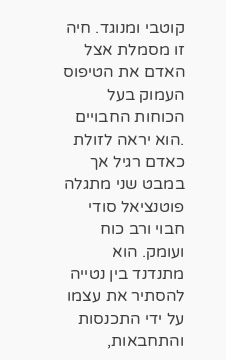קוטבי ומנוגד. חיה זו מסמלת אצל האדם את הטיפוס העמוק בעל הכוחות החבויים .הוא יראה לזולת כאדם רגיל אך במבט שני מתגלה פוטנציאל סודי חבוי ורב כוח ועומק. הוא מתנדנד בין נטייה להסתיר את עצמו על ידי התכנסות והתחבאות,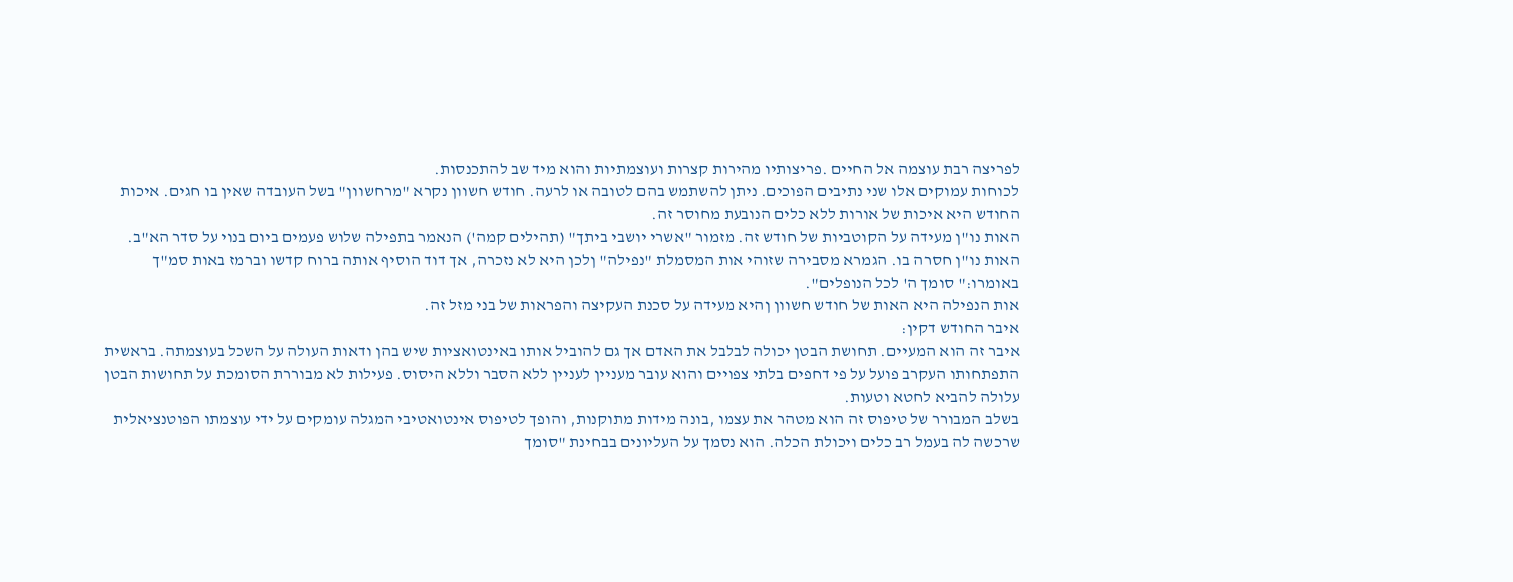לפריצה רבת עוצמה אל החיים .פריצותיו מהירות קצרות ועוצמתיות והוא מיד שב להתכנסות.
לכוחות עמוקים אלו שני נתיבים הפוכים. ניתן להשתמש בהם לטובה או לרעה. חודש חשוון נקרא "מרחשוון" בשל העובדה שאין בו חגים. איכות החודש היא איכות של אורות ללא כלים הנובעת מחוסר זה.
האות נו"ן מעידה על הקוטביות של חודש זה. מזמור "אשרי יושבי ביתך" (תהילים קמה') הנאמר בתפילה שלוש פעמים ביום בנוי על סדר הא"ב. האות נו"ן חסרה בו. הגמרא מסבירה שזוהי אות המסמלת "נפילה" ןלכן היא לא נזכרה, אך דוד הוסיף אותה ברוח קדשו וברמז באות סמ"ך באומרו:" סומך ה' לכל הנופלים".
אות הנפילה היא האות של חודש חשוון ןהיא מעידה על סכנת העקיצה והפראות של בני מזל זה.
איבר החודש דקין:
איבר זה הוא המעיים. תחושת הבטן יכולה לבלבל את האדם אך גם להוביל אותו באינטואציות שיש בהן ודאות העולה על השכל בעוצמתה. בראשית התפתחותו העקרב פועל על פי דחפים בלתי צפויים והוא עובר מעניין לעניין ללא הסבר וללא היסוס. פעילות לא מבוררת הסומכת על תחושות הבטן עלולה להביא לחטא וטעות.
בשלב המבורר של טיפוס זה הוא מטהר את עצמו ,בונה מידות מתוקנות, והופך לטיפוס אינטואטיבי המגלה עומקים על ידי עוצמתו הפוטנציאלית שרכשה לה בעמל רב כלים ויכולת הכלה. הוא נסמך על העליונים בבחינת "סומך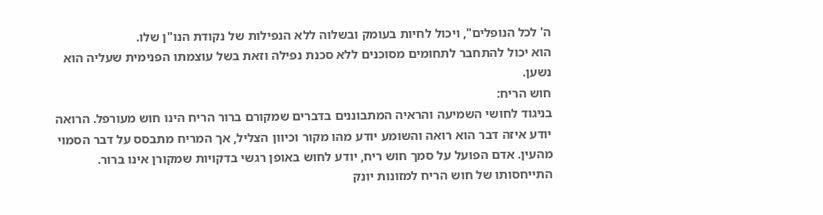ה' לכל הנופלים", ויכול לחיות בעומק ובשלוה ללא הנפילות של נקודת הנו"ן שלו.
הוא יכול להתחבר לתחומים מסוכנים ללא סכנת נפילה וזאת בשל עוצמתו הפנימית שעליה הוא נשען.
חוש הריח:
בניגוד לחושי השמיעה והראיה המתבוננים בדברים שמקורם ברור הריח הינו חוש מעורפל. הרואה יודע איזה דבר הוא רואה והשומע יודע מהו מקור וכיוון הצליל, אך המריח מתבסס על דבר הסמוי מהעין. אדם הפועל על סמך חוש ריח, יודע לחוש באופן רגשי בדקויות שמקורן אינו ברור. התייחסותו של חוש הריח למזונות יונק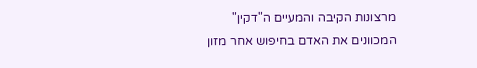מרצונות הקיבה והמעיים ה"דקין" המכוונים את האדם בחיפוש אחר מזון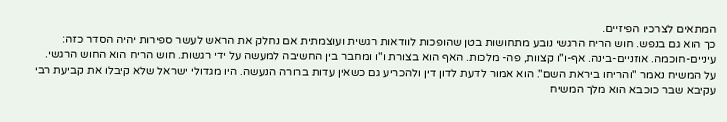המתאים לצרכיו הפיזיים.
כך הוא גם בנפש. חוש הריח הרגשי נובע מתחושות בטן שהופכות לוודאות רגשית ועוצמתית אם נחלק את הראש לעשר ספירות יהיה הסדר כזה:
עיניים-חוכמה. אוזניים-בינה. אף-ו"ו קצוות, פה- מלכות. האף הוא בצורת ו"ו ומחבר בין החשיבה למעשה על ידי רגשות. חוש הריח הוא החוש הרגשי.
על המשיח נאמר "והריחו ביראת השם". הוא אמור לדעת לדון דין ולהכריע גם כשאין עדות ברורה הנעשה. היו מגדולי ישראל שלא קיבלו את קביעת רבי עקיבא שבר כוכבא הוא מלך המשיח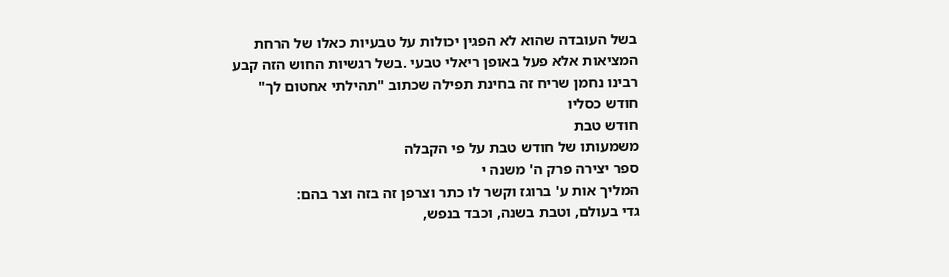בשל העובדה שהוא לא הפגין יכולות על טבעיות כאלו של הרחת המציאות אלא פעל באופן ריאלי טבעי .בשל רגשיות החוש הזה קבע רבינו נחמן שריח זה בחינת תפילה שכתוב "תהילתי אחטום לך"
חודש כסליו
חודש טבת
משמעותו של חודש טבת על פי הקבלה
ספר יצירה פרק ה' משנה י
המליך אות ע' ברוגז וקשר לו כתר וצרפן זה בזה וצר בהם:
גדי בעולם, וטבת בשנה, וכבד בנפש,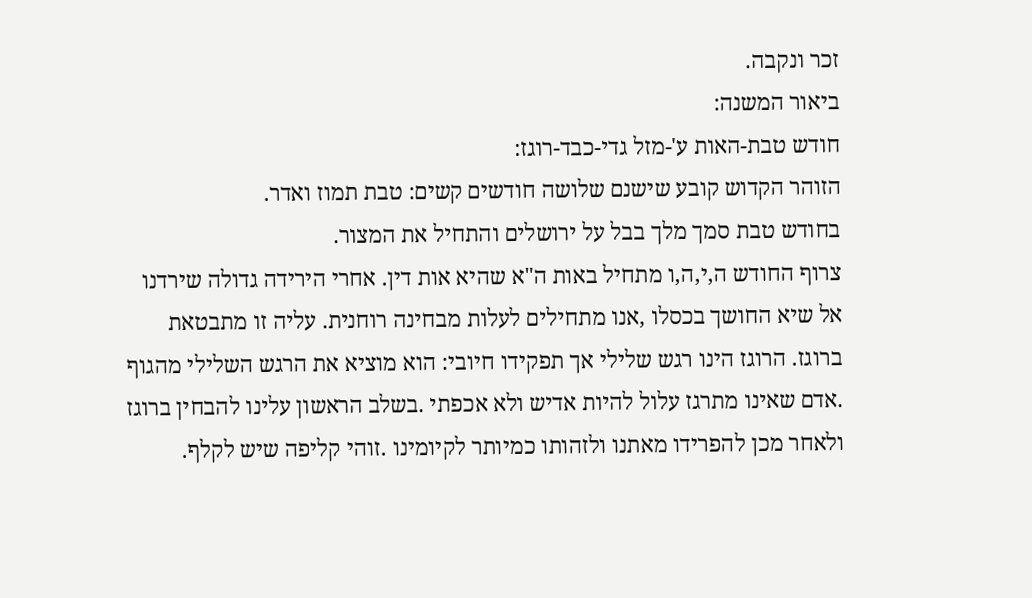זכר ונקבה.
ביאור המשנה:
חודש טבת-האות ע'-מזל גדי-כבד-רוגז:
הזוהר הקדוש קובע שישנם שלושה חודשים קשים: טבת תמוז ואדר.
בחודש טבת סמך מלך בבל על ירושלים והתחיל את המצור.
צרוף החודש ה,י,ה,ו מתחיל באות ה"א שהיא אות דין. אחרי הירידה גדולה שירדנו אל שיא החושך בכסלו ,אנו מתחילים לעלות מבחינה רוחנית. עליה זו מתבטאת ברוגז. הרוגז הינו רגש שלילי אך תפקידו חיובי: הוא מוציא את הרגש השלילי מהגוף .אדם שאינו מתרגז עלול להיות אדיש ולא אכפתי .בשלב הראשון עלינו להבחין ברוגז ולאחר מכן להפרידו מאתנו ולזהותו כמיותר לקיומינו .זוהי קליפה שיש לקלף.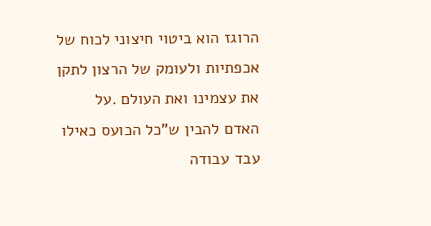הרוגז הוא ביטוי חיצוני לכוח של אכפתיות ולעומק של הרצון לתקן את עצמינו ואת העולם .על האדם להבין ש"כל הכועס כאילו עבד עבודה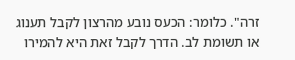זרה". כלומר: הכעס נובע מהרצון לקבל תענוג או תשומת לב. הדרך לקבל זאת היא להמירו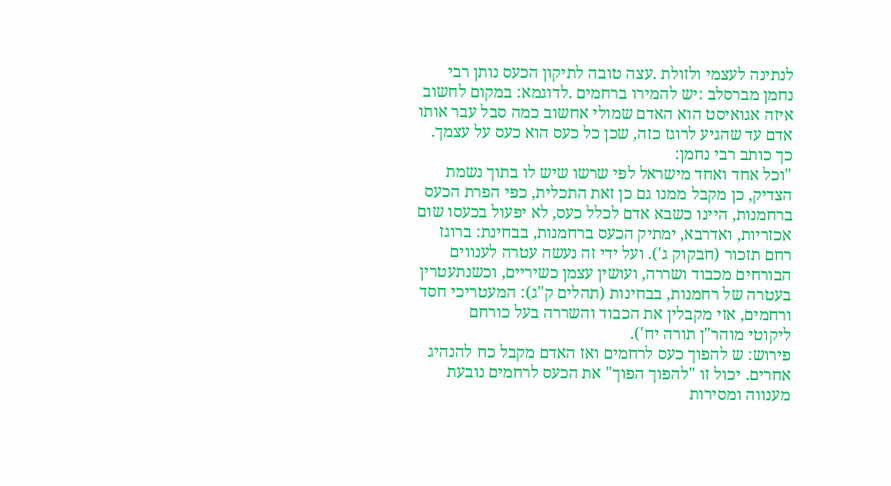לנתינה לעצמי ולזולת .עצה טובה לתיקון הכעס נותן רבי נחמן מברסלב :יש להמירו ברחמים .לדוגמא: במקום לחשוב איזה אגואיסט הוא האדם שמולי אחשוב כמה סבל עבר אותו אדם עד שהגיע לרוגז כזה, שכן כל כעס הוא כעס על עצמך.
כך כותב רבי נחמן:
"וכל אחד ואחד מישראל לפי שרשו שיש לו בתוך נשמת הצדיק, כן מקבל ממנו גם כן זאת התכלית, כפי הפרת הכעס ברחמנות, היינו כשבא אדם לכלל כעס, לא יפעול בכעסו שום אכזריות, ואדרבא, ימתיק הכעס ברחמנות, בבחינת: ברוגז רחם תזכור (חבקוק ג'). ועל ידי זה נעשה עטרה לענווים הבורחים מכבוד ושררה, ועושין עצמן כשיריים, וכשנתעטרין בעטרה של רחמנות, בבחינות (תהלים ק"ג): המעטריכי חסד ורחמים, אזי מקבלין את הכבוד והשררה בעל כורחם
ליקוטי מוהר"ן תורה יח').
פירוש: ש להפוך כעס לרחמים ואז האדם מקבל כח להנהיג אחרים. יכול זו "להפוך הפוך" את הכעס לרחמים נובעת מענווה ומסירות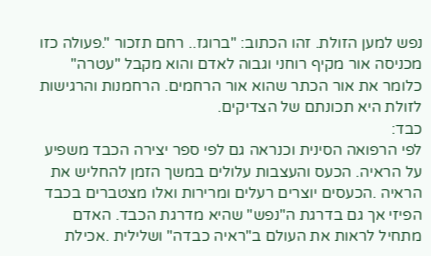נפש למען הזולת. זהו הכתוב: "ברוגז.. רחם תזכור ".פעולה כזו מכניסה אור מקיף רוחני וגבוה לאדם והוא מקבל "עטרה" כלומר את אור הכתר שהוא אור הרחמים. הרחמנות והרגישות לזולת היא תכונתם של הצדיקים.
כבד:
לפי הרפואה הסינית וכנראה גם לפי ספר יצירה הכבד משפיע על הראיה. הכעס והעצבות עלולים במשך הזמן להחליש את הראיה .הכעסים יוצרים רעלים ומרירות ואלו מצטברים בכבד הפיזי אך גם בדרגת ה"נפש" שהיא מדרגת הכבד. האדם מתחיל לראות את העולם ב"ראיה כבדה" ושלילית .אכילת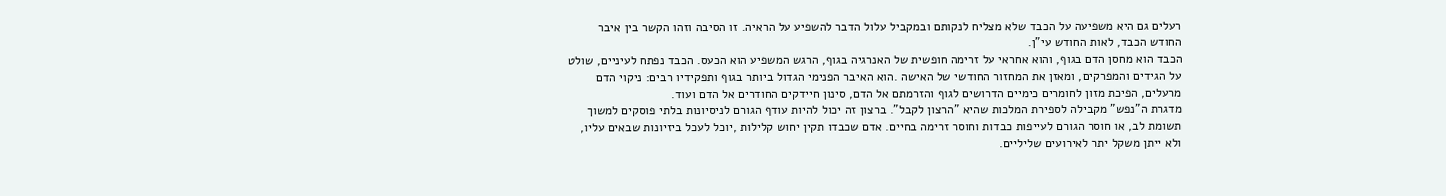רעלים גם היא משפיעה על הכבד שלא מצליח לנקותם ובמקביל עלול הדבר להשפיע על הראיה. זו הסיבה וזהו הקשר בין איבר החודש הכבד, לאות החודש עי"ן.
הכבד הוא מחסן הדם בגוף, והוא אחראי על זרימה חופשית של האנרגיה בגוף, הרגש המשפיע הוא הכעס. הכבד נפתח לעיניים, שולט על הגידים והמפרקים, ומאזן את המחזור החודשי של האישה .הוא האיבר הפנימי הגדול ביותר בגוף ותפקידיו רבים: ניקוי הדם מרעלים, הפיכת מזון לחומרים כימיים הדרושים לגוף והזרמתם אל הדם, סינון חיידקים החודרים אל הדם ועוד.
מדגרת ה"נפש" מקבילה לספירת המלכות שהיא "הרצון לקבל". ברצון זה יכול להיות עודף הגורם לניסיונות בלתי פוסקים למשוך תשומת לב, או חוסר הגורם לעייפות כבדות וחוסר זרימה בחיים. אדם שכבדו תקין יחוש קלילות ,יוכל לעכל ביזיונות שבאים עליו, ולא ייתן משקל יתר לאירועים שליליים.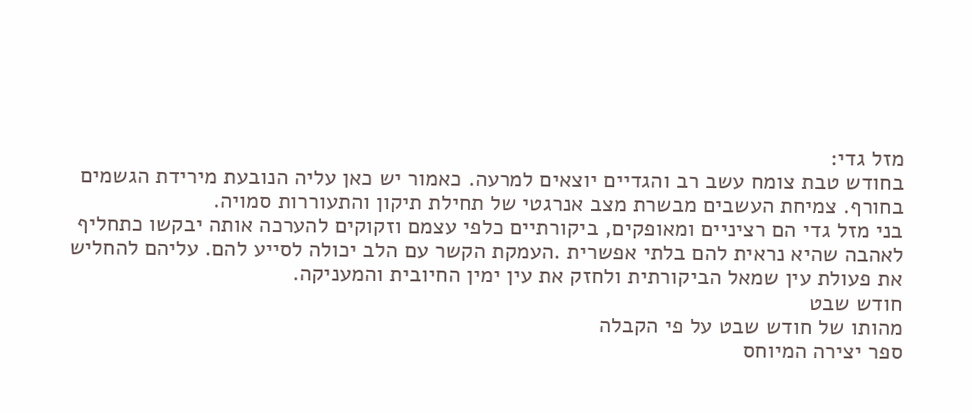מזל גדי:
בחודש טבת צומח עשב רב והגדיים יוצאים למרעה. כאמור יש כאן עליה הנובעת מירידת הגשמים בחורף. צמיחת העשבים מבשרת מצב אנרגטי של תחילת תיקון והתעוררות סמויה.
בני מזל גדי הם רציניים ומאופקים, ביקורתיים כלפי עצמם וזקוקים להערכה אותה יבקשו כתחליף לאהבה שהיא נראית להם בלתי אפשרית .העמקת הקשר עם הלב יכולה לסייע להם. עליהם להחליש את פעולת עין שמאל הביקורתית ולחזק את עין ימין החיובית והמעניקה.
חודש שבט
מהותו של חודש שבט על פי הקבלה
ספר יצירה המיוחס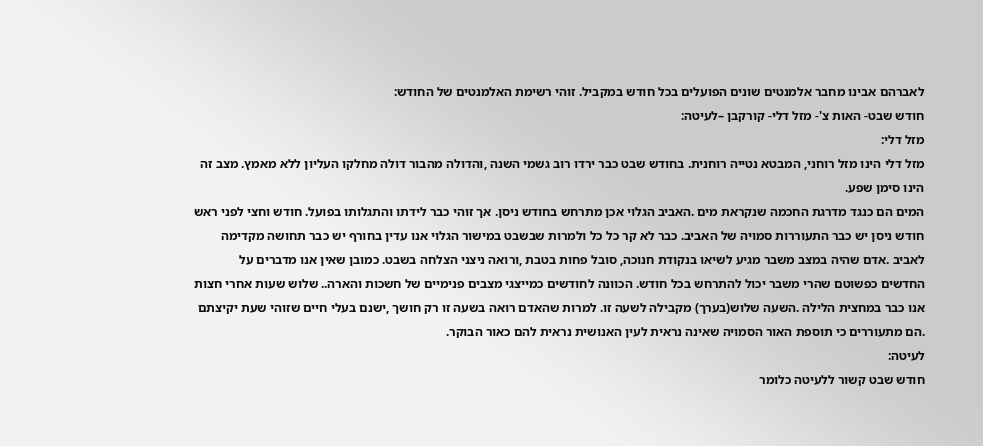לאברהם אבינו מחבר אלמנטים שונים הפועלים בכל חודש במקביל. זוהי רשימת האלמנטים של החודש:
חודש שבט- האות צ'- מזל דלי- קורקבן –לעיטה:
מזל דלי:
מזל דלי הינו מזל רוחני, המבטא נטייה רוחנית. בחודש שבט כבר ירדו רוב גשמי השנה ,והדולה מהבור דולה מחלקו העליון ללא מאמץ. מצב זה הינו סימן שפע.
המים הם כנגד מדרגת החכמה שנקראת מים .האביב הגלוי אכן מתרחש בחודש ניסן. אך זוהי כבר לידתו והתגלותו בפועל. חודש וחצי לפני ראש חודש ניסן יש כבר התעוררות סמויה של האביב. כבר לא קר כל כל ולמרות שבשבט במישור הגלוי אנו עדין בחורף יש כבר תחושה מקדימה לאביב .אדם שהיה במצב משבר מגיע לשיאו בנקודת חנוכה, סובל פחות בטבת ,ורואה ניצני הצלחה בשבט. כמובן שאין אנו מדברים על החדשים כפשוטם שהרי משבר יכול להתרחש בכל חודש. הכוונה לחודשים כמייצגי מצבים פנימיים של חשכות והארה.. שלוש שעות אחרי חצות אנו כבר במחצית הלילה .השעה שלוש(בערך) מקבילה לשעה זו. למרות שהאדם רואה בשעה זו רק חושך ,ישנם בעלי חיים שזוהי שעת יקיצתם .הם מתעוררים כי תוספת האור הסמויה שאינה נראית לעין האנושית נראית להם כאור הבוקר.
לעיטה:
חודש שבט קשור ללעיטה כלומר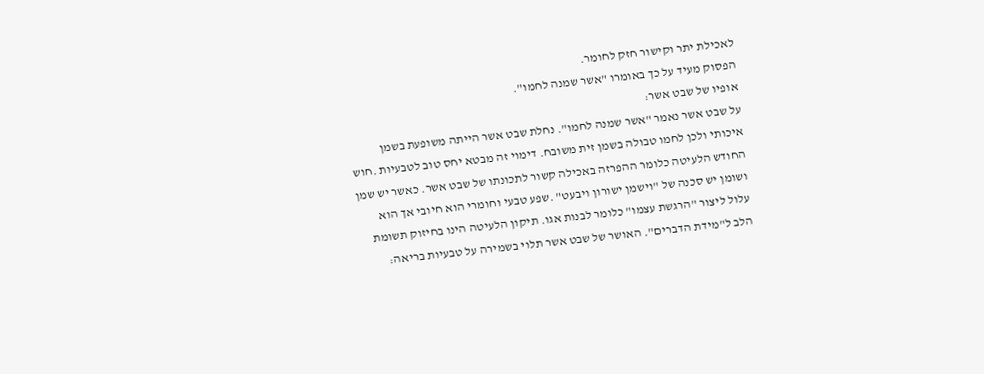לאכילת יתר וקישור חזק לחומר.
הפסוק מעיד על כך באומרו "אשר שמנה לחמו".
אופיו של שבט אשר:
על שבט אשר נאמר "אשר שמנה לחמו". נחלת שבט אשר הייתה משופעת בשמן איכותי ולכן לחמו טבולה בשמן זית משובח. דימוי זה מבטא יחס טוב לטבעיות .חוש החודש הלעיטה כלומר ההפרזה באכילה קשור לתכונתו של שבט אשר. כאשר יש שמן ושומן יש סכנה של "וישמן ישורון ויבעט" .שפע טבעי וחומרי הוא חיובי אך הוא עלול ליצור "הרגשת עצמו" כלומר לבנות אגו. תיקון הלעיטה הינו בחיזוק תשומת הלב ל"מידת הדברים". האושר של שבט אשר תלוי בשמירה על טבעיות בריאה: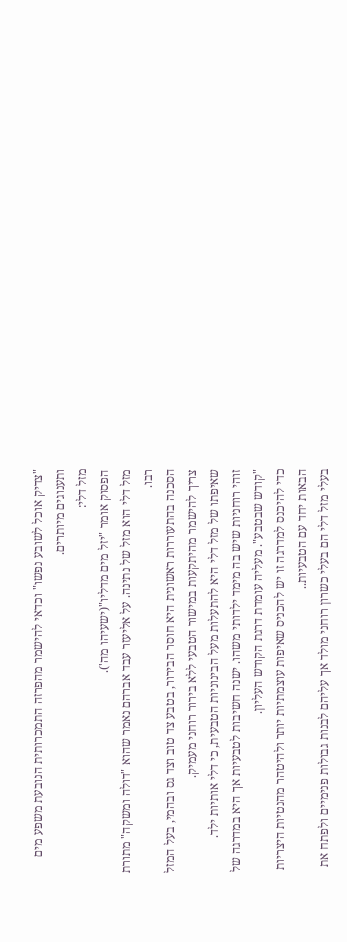"צדיק אוכל לשובע נפשו" וכדאי להישמר מהפרזה התמכרותית הנובעת משפע מים ותענוגים מיותרים.
מזל דלי:
הפסוק אומר "יזל מים מדליו"(ישעיהו מה').
מזל דלי הוא מזל של נתינה. על אליעזר עבד אברהם נאמר שהוא "דולה ומשקה" מתורת רבו.
הסכנה בהתעוררות ראשונית היא חוסר הבירור, בטבע צד טוב וצד גס ובהמי, בעל המזל צריך להישמר מהיתקעות במישור הטבעי ללא בירור רוחני מעמיק.
שאיפתו של מזל דלי היא להתעלות מעל הבינוניות הטבעית, כי דלי אותיות ילד.
זוהי רוחניות שיש בה מימד ילדותי משהו. ישנה חשיבות לטבעיות אך היא במדרגה של "קודש שבטבע". מעליה עומדת דרגת הקודש העליון.
כדי להיכנס למדרגה זו יש להכניס שאיפות עוצמתיות יותר ולהיטהר מהנטיות היצריות הבאות יחד עם הטבעיות..
בעלי מזל דלי הם בעלי כשרון רוחני מולד אך עליהם לבנות גבולות פנימיים ולפתח את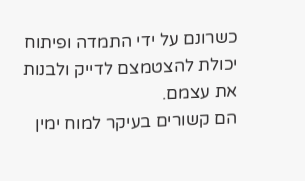כשרונם על ידי התמדה ופיתוח יכולת להצטמצם לדייק ולבנות את עצמם.
הם קשורים בעיקר למוח ימין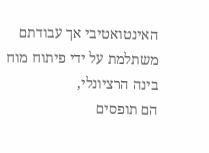האינטואטיבי אך עבודתם משתלמת על ידי פיתוח מוח בינה הרציונלי,
הם תופסים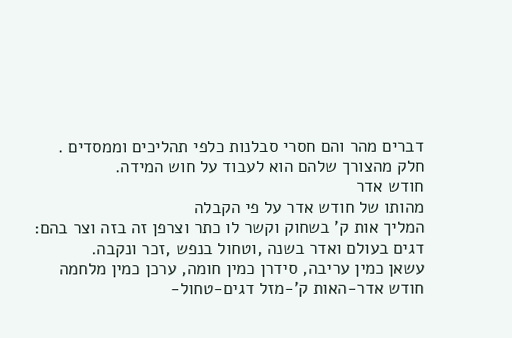דברים מהר והם חסרי סבלנות כלפי תהליכים וממסדים .
חלק מהצורך שלהם הוא לעבוד על חוש המידה.
חודש אדר
מהותו של חודש אדר על פי הקבלה
המליך אות ק' בשחוק וקשר לו כתר וצרפן זה בזה וצר בהם:
דגים בעולם ואדר בשנה ,וטחול בנפש ,זכר ונקבה.
עשאן כמין עריבה, סידרן כמין חומה, ערכן כמין מלחמה
חודש אדר-האות ק'-מזל דגים-טחול-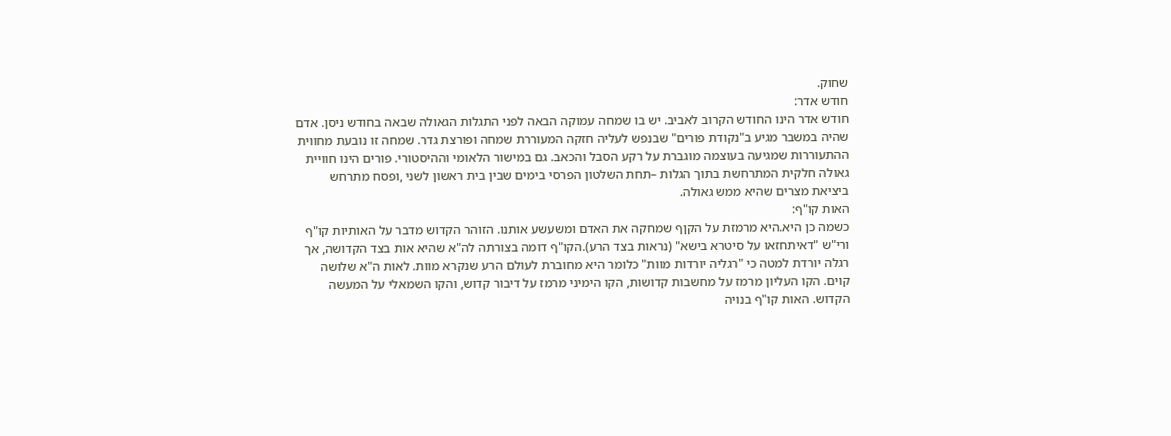שחוק.
חודש אדר:
חודש אדר הינו החודש הקרוב לאביב. יש בו שמחה עמוקה הבאה לפני התגלות הגאולה שבאה בחודש ניסן. אדם שהיה במשבר מגיע ב"נקודת פורים" שבנפש לעליה חזקה המעוררת שמחה ופורצת גדר. שמחה זו נובעת מחווית ההתעוררות שמגיעה בעוצמה מוגברת על רקע הסבל והכאב. גם במישור הלאומי וההיסטורי. פורים הינו חוויית גאולה חלקית המתרחשת בתוך הגלות –תחת השלטון הפרסי בימים שבין בית ראשון לשני ,ופסח מתרחש ביציאת מצרים שהיא ממש גאולה.
האות קו"ף:
כשמה כן היא.היא מרמזת על הקןף שמחקה את האדם ומשעשע אותנו. הזוהר הקדוש מדבר על האותיות קו"ף ורי"ש "דאיתחזאו על סיטרא בישא" (נראות בצד הרע).הקו"ף דומה בצורתה לה"א שהיא אות בצד הקדושה, אך רגלה יורדת למטה כי "רגליה יורדות מוות" כלומר היא מחוברת לעולם הרע שנקרא מוות. לאות ה"א שלושה קוים. הקו העליון מרמז על מחשבות קדושות, הקו הימיני מרמז על דיבור קדוש, והקו השמאלי על המעשה הקדוש. האות קו"ף בנויה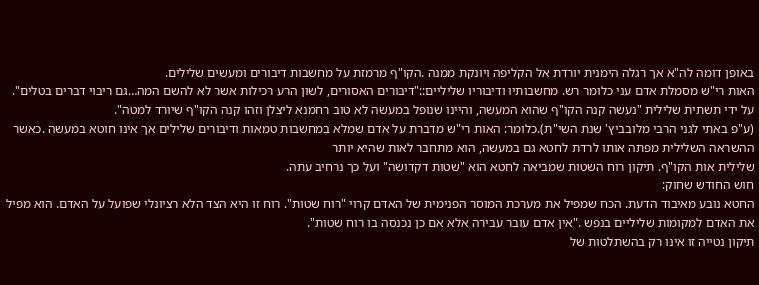באופן דומה לה"א אך רגלה הימנית יורדת אל הקליפה ויונקת ממנה .הקו"ף מרמזת על מחשבות דיבורים ומעשים שלילים.
האות רי"ש מסמלת אדם עני כלומר רש. מחשבותיו ודיבוריו שליליים::"דיבורים האסורים, לשון הרע רכילות אשר לא להשם המה…גם ריבוי דברים בטלים". על ידי תשתית שלילית "נעשה קנה הקו"ף שהוא המעשה, והיינו שנופל במעשה לא טוב רחמנא ליצלן וזהו קנה הקו"ף שיורד למטה".
(ע"פ באתי לגני הרבי מלובביץ' שנת השי"ת).כלומר: האות רי"ש מדברת על אדם שמלא במחשבות טמאות ודיבורים שלילים אך אינו חוטא במעשה .כאשר ההשראה השלילית מפתה אותו לרדת לחטא גם במעשה, הוא מתחבר לאות שהיא יותר
שלילית אות הקו"ף. תיקון רוח השטות שמביאה לחטא הוא "שטות דקדושה" ועל כך נרחיב עתה.
חוש החודש שחוק:
החטא נובע מאיבוד הדעת. הכח שמפיל את מערכת המוסר הפנימית של האדם קרוי "רוח שטות". רוח זו היא הצד הלא רציונלי שפועל על האדם. הוא מפיל את האדם למקומות שליליים בנפש ."אין אדם עובר עבירה אלא אם כן נכנסה בו רוח שטות".
תיקון נטייה זו אינו רק בהשתלטות של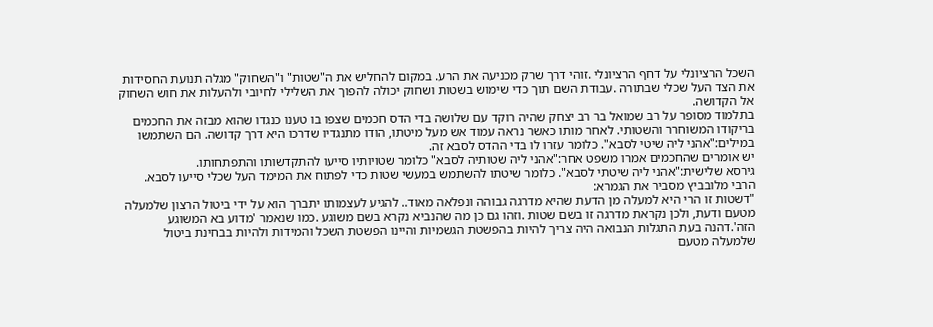השכל הרציונלי על דחף הרציונלי .זוהי דרך שרק מכניעה את הרע. במקום להחליש את ה"שטות" ו"השחוק" מגלה תנועת החסידות את הצד העל שכלי שבתורה .עבודת השם תוך כדי שימוש בשטות ושחוק יכולה להפוך את השלילי לחיובי ולהעלות את חוש השחוק אל הקדושה.
בתלמוד מסופר על רב שמואל בר רב יצחק שהיה רוקד עם שלושה בדי הדס חכמים שצפו בו טענו כנגדו שהוא מבזה את החכמים בריקודו המשוחרר והשטותי. לאחר מותו כאשר נראה עמוד אש מעל מיטתו, הודו מתנגדיו שדרכו היא דרך קדושה. הם השתמשו במילים:"אהני ליה שיטי לסבא". כלומר עזרו לו בדי ההדס לסבא זה.
יש אומרים שהחכמים אמרו משפט אחר:"אהני ליה שטותיה לסבא" כלומר שטויותיו סייעו להתקדשותו והתפתחותו.
גירסא שלישית:"אהני ליה שיטתי לסבא". כלומר שיטתו להשתמש במעשי שטות כדי לפתוח את המימד העל שכלי סייעו לסבא.
הרבי מלובביץ מסביר את הגמרא:
"דשטות זו הרי היא למעלה מן הדעת שהיא מדרגה גבוהה ונפלאה מאוד.. להגיע לעצמותו יתברך הוא על ידי ביטול הרצון שלמעלה מטעם ודעת, ולכן נקראת מדרגה זו בשם שטות .וזהו גם כן מה שהנביא נקרא בשם משוגע .כמו שנאמר 'מדוע בא המשוגע הזה'.דהנה בעת התגלות הנבואה היה צריך להיות בהפשטת הגשמיות והיינו הפשטת השכל והמידות ולהיות בבחינת ביטול שלמעלה מטעם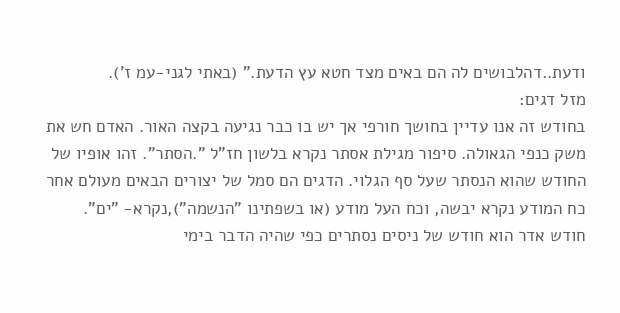ודעת..דהלבושים לה הם באים מצד חטא עץ הדעת." (באתי לגני-עמ ז').
מזל דגים:
בחודש זה אנו עדיין בחושך חורפי אך יש בו כבר נגיעה בקצה האור. האדם חש את משק כנפי הגאולה. סיפור מגילת אסתר נקרא בלשון חז"ל ".הסתר". זהו אופיו של החודש שהוא הנסתר שעל סף הגלוי. הדגים הם סמל של יצורים הבאים מעולם אחר כח המודע נקרא יבשה, וכח העל מודע (או בשפתינו "הנשמה"),נקרא- "ים".
חודש אדר הוא חודש של ניסים נסתרים כפי שהיה הדבר בימי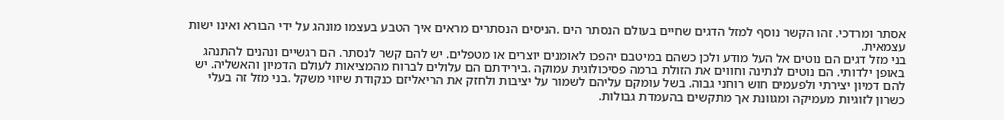אסתר ומרדכי. זהו הקשר נוסף למזל הדגים שחיים בעולם הנסתר הים .הניסים הנסתרים מראים איך הטבע בעצמו מונהג על ידי הבורא ואינו ישות עצמאית.
בני מזל דגים הם נוטים אל העל מודע ולכן כשהם במיטבם יהפכו לאומנים יוצרים או מטפלים. יש להם קשר לנסתר. הם רגשיים ונהנים להתנהג באופן ילדותי. הם נוטים לנתינה וחווים את הזולת ברמה פסיכולוגית עמוקה .בירידתם הם עלולים לברוח מהמציאות לעולם הדמיון והאשליה. יש להם דמיון יצירתי ולפעמים חוש רוחני גבוה. בשל עומקם עליהם לשמור על יציבות ולחזק את הריאליזם כנקודת שיווי משקל .בני מזל זה בעלי כשרון לזוגיות מעמיקה ומגוונת אך מתקשים בהעמדת גבולות.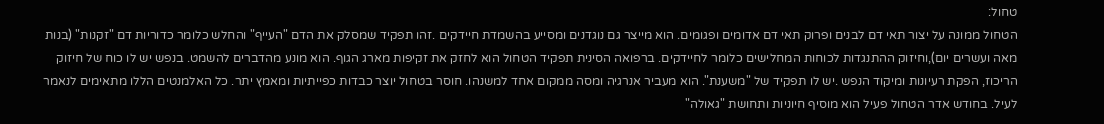טחול:
הטחול ממונה על יצור תאי דם לבנים ופרוק תאי דם אדומים ופגומים. הוא מייצר גם נוגדנים ומסייע בהשמדת חיידקים .זהו תפקיד שמסלק את הדם "העייף" והחלש כלומר כדוריות דם "זקנות" (בנות מאה ועשרים יום),וחיזוק ההתנגדות לכוחות המחלישים כלומר לחיידקים. ברפואה הסינית תפקיד הטחול הוא לחזק את זקיפות מארג הגוף. הוא מונע מהדברים להשמט. בנפש יש לו כוח של חיזוק הריכוז, הפקת רעיונות ומיקוד הנפש .יש לו תפקיד של "משענת". הוא מעביר אנרגיה ומסה ממקום אחד למשנהו. חוסר בטחול יוצר כבדות כפייתיות ומאמץ יתר. כל האלמנטים הללו מתאימים לנאמר לעיל. בחודש אדר הטחול פעיל הוא מוסיף חיוניות ותחושת "גאולה"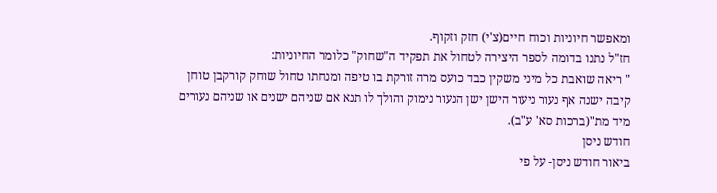ומאפשר חיוניות וכוח חיים(צ'י) חזק וזקוף.
חז"ל נתנו בדומה לספר היצירה לטחול את תפקיד ה"שחוק" כלומר החיוניות:
" ריאה שואבת כל מיני משקין כבד כועס מרה זורקת בו טיפה ומנחתו טחול שוחק קורקבן טוחן קיבה ישנה אף נעור ניעור הישן ישן הנעור נימוק והולך לו תנא אם שניהם ישנים או שניהם נעורים מיד מת"(ברכות סא' ע"ב).
חודש ניסן
ביאור חודש ניסן- על פי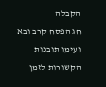הקבלה
חג הפסח קרב ובא ועימו תובנות הקשורות לזמן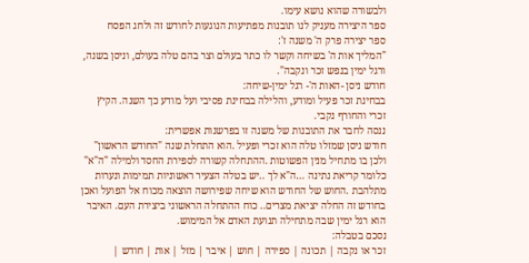ולבשורה שהוא נושא עימו.
ספר היצירה מעניק לנו תובנות מפתיעות הנוגעות לחודש זה ולחג הפסח
ספר יצירה פרק ה' משנה ז':
"המליך אות ה' בשיחה וקשר לו כתר בעולם וצר בהם טלה בעולם, וניסן בשנה, ורגל ימין בנפש זכר ונקבה".
חודש ניסן -האות ה'- רגל ימין-שיחה:
בבחינת זכר פעיל ומודע, והלילה בבחינת פסיבי ועל מודע כך השנה. הקיץ זכרי והחורף נקבי.
ננסה לחבר את התובנות של משנה זו בפרשנות אפשרית:
חודש ניסן שמזלו טלה הוא זכרי ופעיל .הוא התחלת שנה "החודש הראשון" ולכן בו מתחיל מנין הפשוטות .ההתחלה קשורה לספירת החסד ולמילה "ה"א" כלומר קריאת נתינה …ה"א לך ..יש בטלה הצעיר ראשוניות תמימות ונערות מתלהבת .החוש של החודש הוא שיחה שפירושה הוצאה מכוח אל הפועל ואכן בחודש זה החלה יציאת מצרים.. כוח ההתחלה הראשוני ביצירת העם. האיבר הוא רגל ימין שבה מתחילה תנועת האדם אל המימוש.
נסכם בטבלה:
זכר או נקבה | תכונה | ספירה | חוש | איבר | מזל | אות | חודש |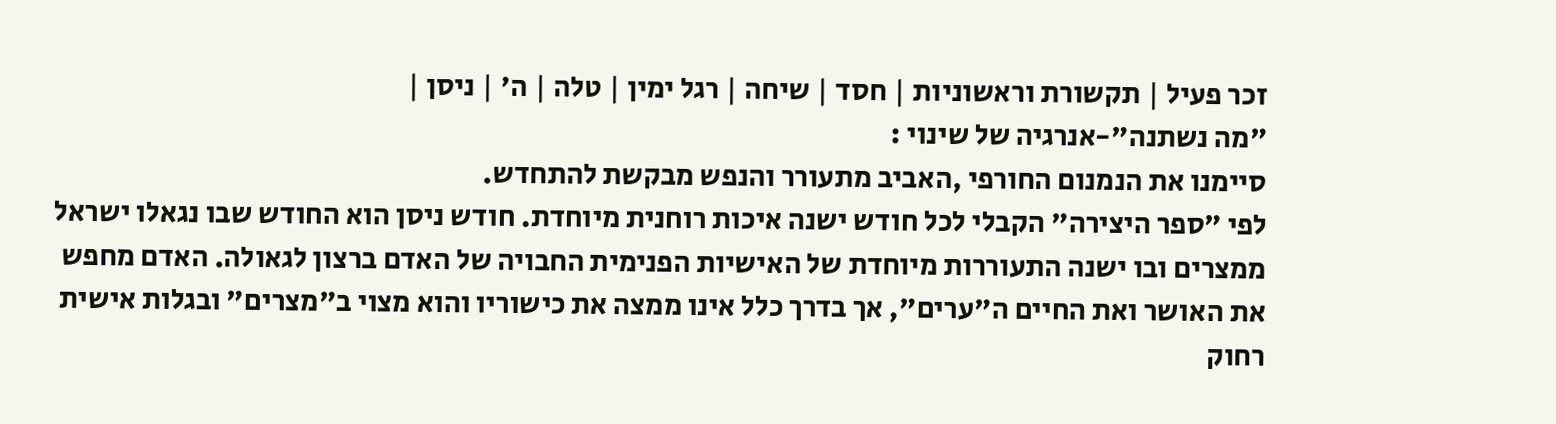זכר פעיל | תקשורת וראשוניות | חסד | שיחה | רגל ימין | טלה | ה' | ניסן |
"מה נשתנה"-אנרגיה של שינוי :
סיימנו את הנמנום החורפי ,האביב מתעורר והנפש מבקשת להתחדש.
לפי "ספר היצירה" הקבלי לכל חודש ישנה איכות רוחנית מיוחדת. חודש ניסן הוא החודש שבו נגאלו ישראל ממצרים ובו ישנה התעוררות מיוחדת של האישיות הפנימית החבויה של האדם ברצון לגאולה. האדם מחפש את האושר ואת החיים ה"ערים", אך בדרך כלל אינו ממצה את כישוריו והוא מצוי ב"מצרים" ובגלות אישית רחוק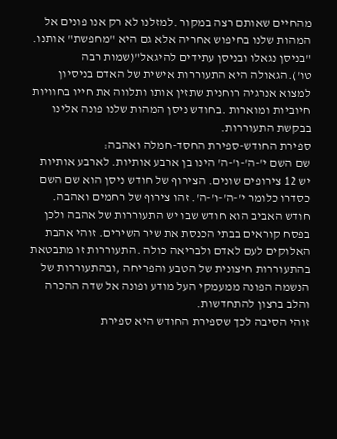מהחיים שאותם רצה במקור .למזלנו לא רק אנו פונים אל המהות שלנו בחיפוש אחריה אלא גם היא "מחפשת" אותנו. "בניסן נגאלו ובניסן עתידים להיגאל"(שמות רבה טו').הגאולה היא התעוררות אישית של האדם בניסיון למצוא אנרגיה רוחנית שתזין אותו ותלווה את חייו בחוויות חיוביות ומוארות .בחודש ניסן המהות שלנו פונה אלינו בבקשת התעוררות.
ספירת החודש-ספירת החסד-חמלה ואהבה:
שם השם י'-ה'-ו'-ה' הינו בן ארבע אותיות. לארבע אותיות יש 12 צירופים שונים. הצירוף של חודש ניסן הוא שם השם כסדרו כלומר י'-ה'-ו'-ה'. זהו צירוף של רחמים ואהבה.
חודש האביב הוא חודש שבו יש התעוררות של אהבה ולכן בפסח קוראים בבתי הכנסת את שיר השירים. זוהי אהבת האלוקים לעם לאדם ולבריאה כולה .התעוררות זו מתבטאת בהתעוררות חיצונית של הטבע והפריחה ,ובהתעוררות של הנשמה הפונה ממעמקי העל מודע ופונה אל שדה ההכרה והלב ברצון להתחדשות.
זוהי הסיבה לכך שספירת החודש היא ספירת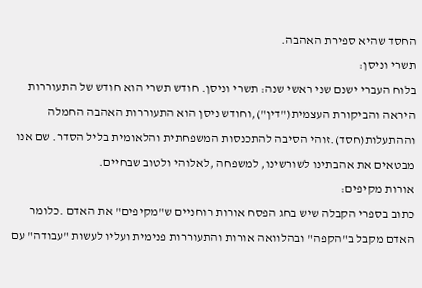החסד שהיא ספירת האהבה.
תשרי וניסן:
בלוח העברי ישנם שני ראשי שנה: תשרי וניסן. חודש תשרי הוא חודש של התעוררות היראה והביקורת העצמית("דין"),וחודש ניסן הוא התעוררות האהבה החמלה וההתעלות(חסד).זוהי הסיבה להתכנסות המשפחתית והלאומית בליל הסדר. שם אנו מבטאים את אהבתינו לשורשינו, למשפחה ,לאלוהי ולטוב שבחיים.
אורות מקיפים:
כתוב בספרי הקבלה שיש בחג הפסח אורות רוחניים ש"מקיפים" את האדם .כלומר האדם מקבל ב"הקפה" ובהלוואה אורות והתעוררות פנימית ועליו לעשות "עבודה" עם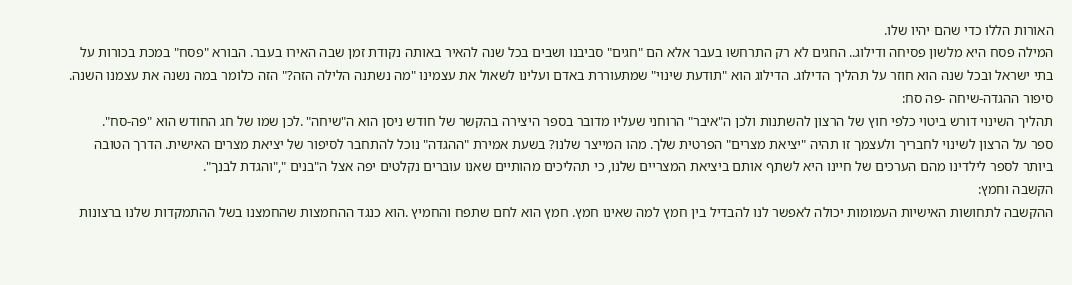האורות הללו כדי שהם יהיו שלו.
המילה פסח היא מלשון פסיחה ודילוג.. החגים לא רק התרחשו בעבר אלא הם "חגים" סביבנו ושבים בכל שנה להאיר באותה נקודת זמן שבה האירו בעבר. הבורא "פסח" במכת בכורות על בתי ישראל ובכל שנה הוא חוזר על תהליך הדילוג. הדילוג הוא "תודעת שינוי" שמתעוררת באדם ועלינו לשאול את עצמינו "מה נשתנה הלילה הזה?" הזה כלומר במה נשנה את עצמנו השנה.
סיפור ההגדה-שיחה -פה סח:
תהליך השינוי דורש ביטוי כלפי חוץ של הרצון להשתנות ולכן ה"איבר" הרוחני שעליו מדובר בספר היצירה בהקשר של חודש ניסן הוא ה"שיחה" .לכן שמו של חג החודש הוא "פה-סח".
ספר על הרצון לשינוי לחבריך ולעצמך זו תהיה "יציאת מצרים" הפרטית שלך. מהו המייצר שלנו? בשעת אמירת "ההגדה" נוכל להתחבר לסיפור של יציאת מצרים האישית. הדרך הטובה ביותר לספר לילדינו מהם הערכים של חיינו היא לשתף אותם ביציאת המצריים שלנו, כי תהליכים מהותיים שאנו עוברים נקלטים יפה אצל ה"בנים ","והגדת לבנך".
הקשבה וחמץ:
ההקשבה לתחושות האישיות העמומות יכולה לאפשר לנו להבדיל בין חמץ למה שאינו חמץ. חמץ הוא לחם שתפח והחמיץ .הוא כנגד ההחמצות שהחמצנו בשל ההתמקדות שלנו ברצונות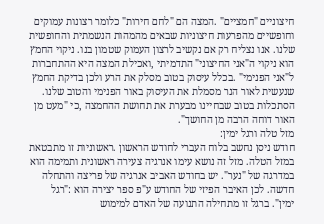חיצוניים "חמציים" .המצה הם "לחם חירות" כלומר רצונות עמוקים וחופשיים מהפרעות חיצוניות שבאים מהמהות הנשמתית והחופשית שלנו. אנו נצליח רק אם נקשיב לרצון העמוק שטמון בנו. ניקוי החמץ הוא ניקוי ה"אני החיצוני" התדמיתי ,ואכילת המצה היא ההתחברות ל"אני הפנימי" .בכלל עיסוק בטוב מסלק את הרע ולכן בדיקת החמץ שנעשית לאור הנר מסמלת את העיסוק באור הפנימי והטוב שלנו. הסתכלות בטוב שבחיינו מבערת את תחושת ההחמצה ,כי "מעט מן האור דוחה הרבה מן החושך".
מזל טלה ורגל ימין:
חודש ניסן נחשב בלוח העברי לחודש הראשון .ראשוניות זו מתבטאת במזל הטלה. מזל זה נושא עימו אנרגיה צעירה ראשונית ותמימה הוא במדרגה של "נער". יש בחודש האביב אנרגיה של פריצה והתחלה חדשה. לכן האיבר הפיזי של החודש ע"פ ספר יצירה הוא :"רגל ימין". ברגל זו מתחילה התנועה של האדם למימוש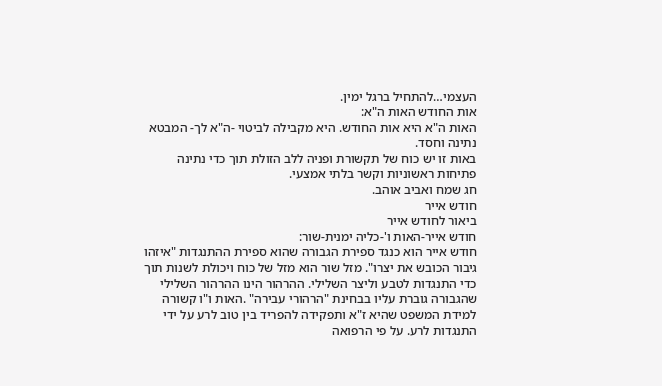העצמי…להתחיל ברגל ימין.
אות החודש האות ה"א:
האות ה"א היא אות החודש. היא מקבילה לביטוי -ה"א לך- המבטא נתינה וחסד.
באות זו יש כוח של תקשורת ופניה ללב הזולת תוך כדי נתינה פתיחות ראשוניות וקשר בלתי אמצעי.
חג שמח ואביב אוהב.
חודש אייר
ביאור לחודש אייר
חודש אייר-האות ו'-כליה ימנית-שור:
חודש אייר הוא כנגד ספירת הגבורה שהוא ספירת ההתנגדות "איזהו גיבור הכובש את יצרו". מזל שור הוא מזל של כוח ויכולת לשנות תוך כדי התנגדות לטבע וליצר השלילי. ההרהור הינו ההרהור השלילי שהגבורה גוברת עליו בבחינת "הרהורי עבירה" .האות ו"ו קשורה למידת המשפט שהיא ז"א ותפקידה להפריד בין טוב לרע על ידי התנגדות לרע. על פי הרפואה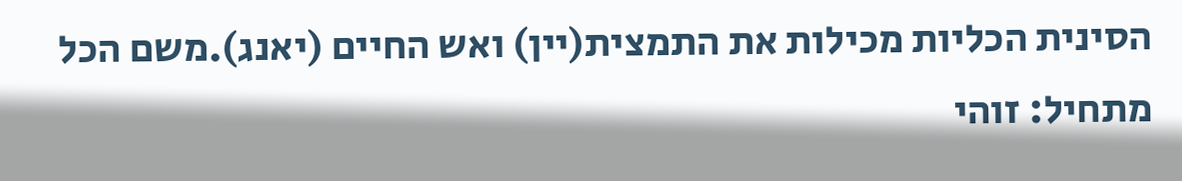הסינית הכליות מכילות את התמצית(יין) ואש החיים (יאנג).משם הכל מתחיל: זוהי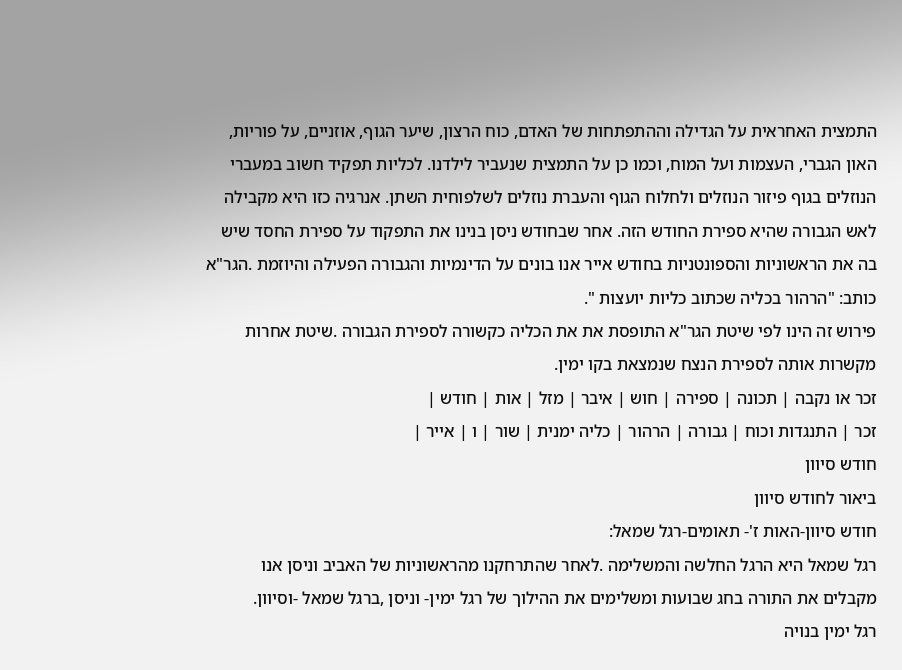התמצית האחראית על הגדילה וההתפתחות של האדם, כוח הרצון, שיער הגוף, אוזניים, על פוריות, האון הגברי, העצמות ועל המוח, וכמו כן על התמצית שנעביר לילדנו. לכליות תפקיד חשוב במעברי הנוזלים בגוף פיזור הנוזלים ולחלוח הגוף והעברת נוזלים לשלפוחית השתן. אנרגיה כזו היא מקבילה לאש הגבורה שהיא ספירת החודש הזה. אחר שבחודש ניסן בנינו את התפקוד על ספירת החסד שיש בה את הראשוניות והספונטניות בחודש אייר אנו בונים על הדינמיות והגבורה הפעילה והיוזמת .הגר"א כותב: "הרהור בכליה שכתוב כליות יועצות ".
פירוש זה הינו לפי שיטת הגר"א התופסת את את הכליה כקשורה לספירת הגבורה .שיטת אחרות מקשרות אותה לספירת הנצח שנמצאת בקו ימין.
זכר או נקבה | תכונה | ספירה | חוש | איבר | מזל | אות | חודש |
זכר | התנגדות וכוח | גבורה | הרהור | כליה ימנית | שור | ו | אייר |
חודש סיוון
ביאור לחודש סיוון
חודש סיוון-האות ז'- תאומים-רגל שמאל:
רגל שמאל היא הרגל החלשה והמשלימה .לאחר שהתרחקנו מהראשוניות של האביב וניסן אנו מקבלים את התורה בחג שבועות ומשלימים את ההילוך של רגל ימין- וניסן ,ברגל שמאל -וסיוון.
רגל ימין בנויה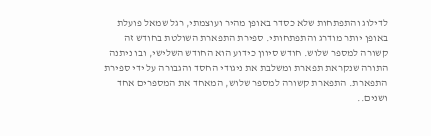לדילוג והתפתחות שלא כסדר באופן מהיר ועוצמתי, רגל שמאל פועלת באופן יותר מודרג והתפתחותי. ספירת התפארת השולטת בחודש זה קשורה למספר שלוש. חודש סיוון כידוע הוא החודש השלישי, ובו ניתנה התורה שנקראת תפארת ומשלבת את ניגודי החסד והגבורה על ידי ספירת התפארת. התפארת קשורה למספר שלוש, המאחד את המספרים אחד ושנים..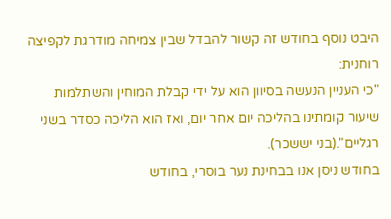היבט נוסף בחודש זה קשור להבדל שבין צמיחה מודרגת לקפיצה רוחנית:
"כי העניין הנעשה בסיוון הוא על ידי קבלת המוחין והשתלמות שיעור קומתינו בהליכה יום אחר יום, ואז הוא הליכה כסדר בשני רגליים".(בני יששכר).
בחודש ניסן אנו בבחינת נער בוסרי, בחודש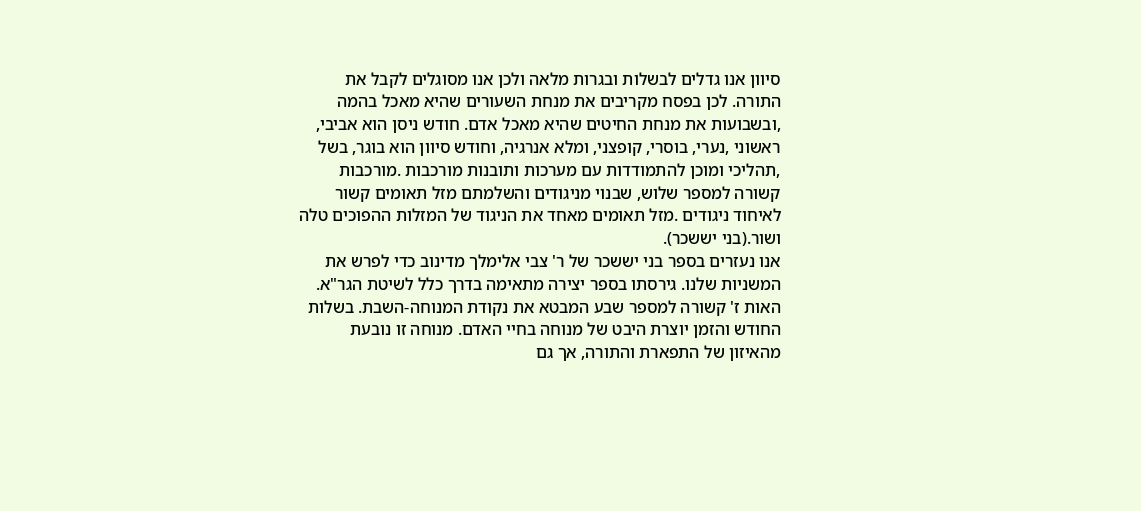סיוון אנו גדלים לבשלות ובגרות מלאה ולכן אנו מסוגלים לקבל את התורה. לכן בפסח מקריבים את מנחת השעורים שהיא מאכל בהמה ,ובשבועות את מנחת החיטים שהיא מאכל אדם. חודש ניסן הוא אביבי, ראשוני ,נערי, בוסרי, קופצני, ומלא אנרגיה, וחודש סיוון הוא בוגר, בשל ,תהליכי ומוכן להתמודדות עם מערכות ותובנות מורכבות .מורכבות קשורה למספר שלוש, שבנוי מניגודים והשלמתם מזל תאומים קשור לאיחוד ניגודים .מזל תאומים מאחד את הניגוד של המזלות ההפוכים טלה ושור.(בני יששכר).
אנו נעזרים בספר בני יששכר של ר' צבי אלימלך מדינוב כדי לפרש את המשניות שלנו. גירסתו בספר יצירה מתאימה בדרך כלל לשיטת הגר"א.
האות ז' קשורה למספר שבע המבטא את נקודת המנוחה-השבת. בשלות החודש והזמן יוצרת היבט של מנוחה בחיי האדם. מנוחה זו נובעת מהאיזון של התפארת והתורה, אך גם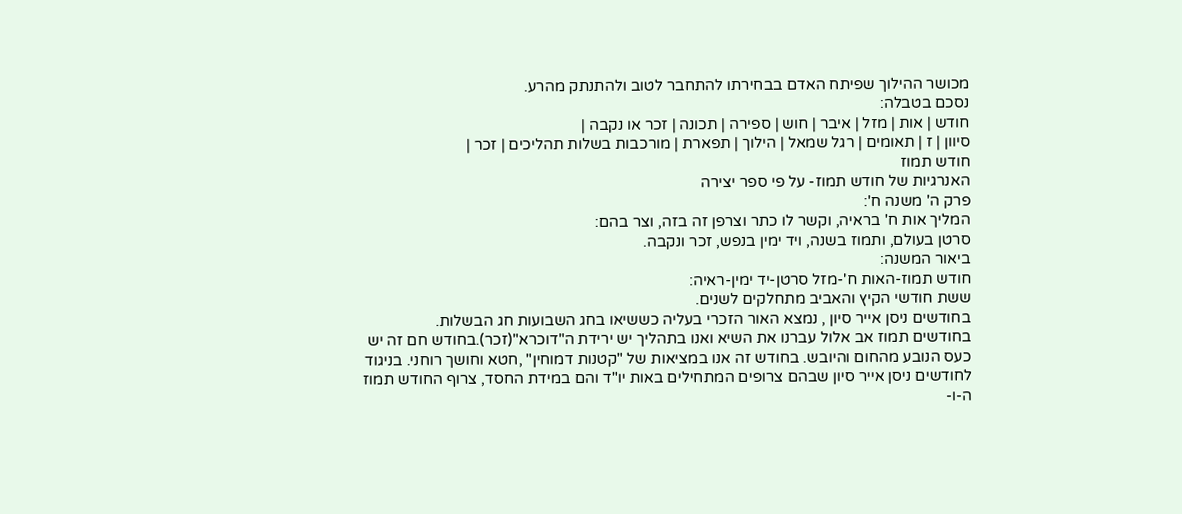מכושר ההילוך שפיתח האדם בבחירתו להתחבר לטוב ולהתנתק מהרע.
נסכם בטבלה:
חודש | אות | מזל | איבר | חוש | ספירה | תכונה | זכר או נקבה |
סיוון | ז | תאומים | רגל שמאל | הילוך | תפארת | מורכבות בשלות תהליכים | זכר |
חודש תמוז
האנרגיות של חודש תמוז- על פי ספר יצירה
פרק ה' משנה ח':
המליך אות ח' בראיה, וקשר לו כתר וצרפן זה בזה, וצר בהם:
סרטן בעולם, ותמוז בשנה, ויד ימין בנפש, זכר ונקבה.
ביאור המשנה:
חודש תמוז-האות ח'-מזל סרטן-יד ימין-ראיה:
ששת חודשי הקיץ והאביב מתחלקים לשנים.
בחודשים ניסן אייר סיון , נמצא האור הזכרי בעליה כששיאו בחג השבועות חג הבשלות.
בחודשים תמוז אב אלול עברנו את השיא ואנו בתהליך יש ירידת ה"דוכרא"(זכר).בחודש חם זה יש כעס הנובע מהחום והיובש. בחודש זה אנו במציאות של "קטנות דמוחין" ,חטא וחושך רוחני. בניגוד לחודשים ניסן אייר סיון שבהם צרופים המתחילים באות יו"ד והם במידת החסד, צרוף החודש תמוז ה-ו-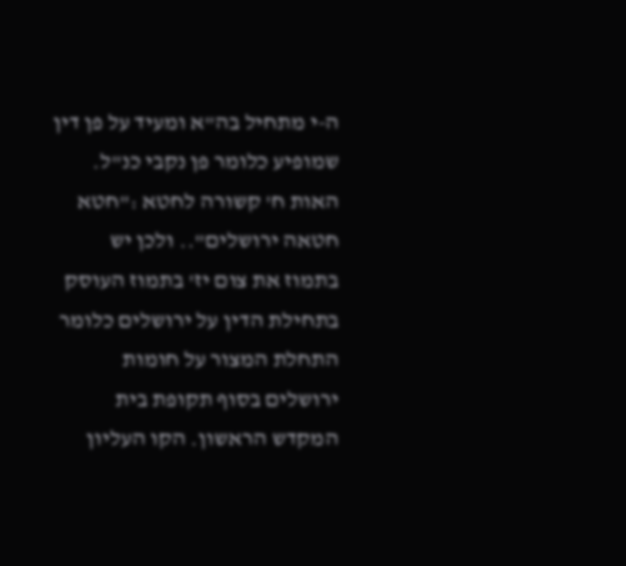ה-י מתחיל בה"א ומעיד על פן דין שמופיע כלומר פן נקבי כנ"ל.
האות ח' קשורה לחטא :"חטא חטאה ירושלים".. ולכן יש בתמוז את צום יז' בתמוז העוסק בתחילת הדין על ירושלים כלומר התחלת המצור על חומות ירושלים בסוף תקופת בית המקדש הראשון. הקו העליון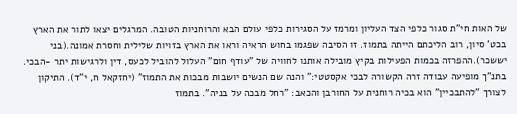של האות חי"ת סגור כלפי הצד העליון ומרמז על הסגירות כלפי עולם הבא והרוחניות הטובה. המרגלים יצאו לתור את הארץ בכט' סיון, רוב הליכתם הייתה בתמוז. זו הסיבה שפגמו בחוש הראיה וראו את הארץ בזויות שלילית וחסרת אמונה.(בני יששכר).ההפרזה בכמות הפעילות בקיץ מובילה אותנו לחוויה של "עודף חום" העלול להוביל לכעס, דין ולרגישות יתר -הבכי. בתנ"ך מופיעה עבודה זרה הקשורה לבכי אקסטטי:" והנה שם הנשים יושבות מבכות את התמוז" (יחזקאל ח, י"ד). התיקון לצורך "להתבכיין" הוא בכיה רוחנית על החורבן והכאב: "רחל מבכה על בניה". בתמוז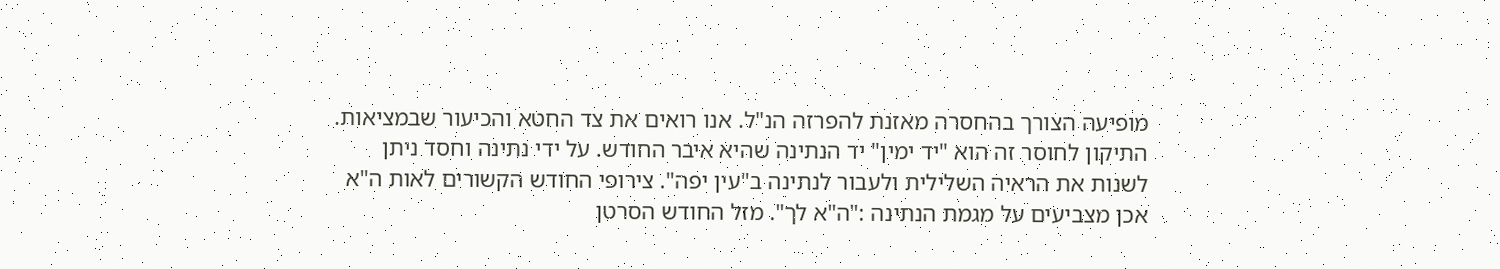מופיעה הצורך בהחסרה מאזנת להפרזה הנ"ל. אנו רואים את צד החטא והכיעור שבמציאות. התיקון לחוסר זה הוא "יד ימין" יד הנתינה שהיא איבר החודש. על ידי נתינה וחסד ניתן לשנות את הראיה השלילית ולעבור לנתינה ב"עין יפה". צירופי החודש הקשורים לאות ה"א אכן מצביעים על מגמת הנתינה :"ה"א לך". מזל החודש הסרטן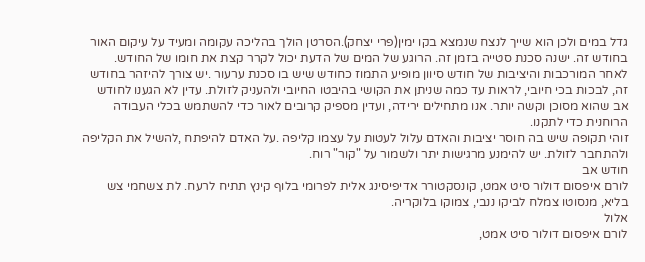גדל במים ולכן הוא שייך לנצח שנמצא בקו ימין(פרי יצחק).הסרטן הולך בהליכה עקומה ומעיד על עיקום האור בחודש זה. ישנה סכנת סטייה בזמן זה. הרוגע של המים של הדעת יכול לקרר קצת את חומו של החודש.
לאחר המורכבות והיציבות של חודש סיוון מופיע התמוז כחודש שיש בו סכנת ערעור .יש צורך להיזהר בחודש זה, לבכות בכי חיובי, לראות עד כמה שניתן את הקושי בהיבטו החיובי ולהעניק לזולת. עדין לא הגענו לחודש אב שהוא מסוכן וקשה יותר. אנו מתחילים ירידה, ועדין מספיק קרובים לאור כדי להשתמש בכלי העבודה הרוחנית כדי לתקנו.
זוהי תקופה שיש בה חוסר יציבות והאדם עלול לעטות על עצמו קליפה .על האדם להיפתח ,להשיל את הקליפה ולהתחבר לזולת. יש להימנע מרגישות יתר ולשמור על "קור" רוח.
חודש אב
לורם איפסום דולור סיט אמט, קונסקטורר אדיפיסינג אלית לפרומי בלוף קינץ תתיח לרעח. לת צשחמי צש בליא, מנסוטו צמלח לביקו ננבי, צמוקו בלוקריה.
אלול
לורם איפסום דולור סיט אמט,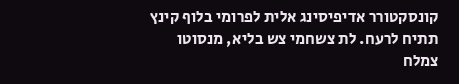קונסקטורר אדיפיסינג אלית לפרומי בלוף קינץ תתיח לרעח. לת צשחמי צש בליא, מנסוטו צמלח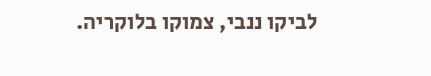לביקו ננבי, צמוקו בלוקריה.